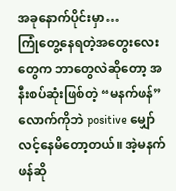အခုနောက်ပိုင်းမှာ…
ကြုံတွေ့နေရတဲ့အတွေးလေးတွေက ဘာတွေလဲဆိုတော့ အနီးစပ်ဆုံးဖြစ်တဲ့ “မနက်ဖန်” လောက်ကိုဘဲ positive မျှော်လင့်နေမိတော့တယ်။ အဲ့မနက်ဖန်ဆို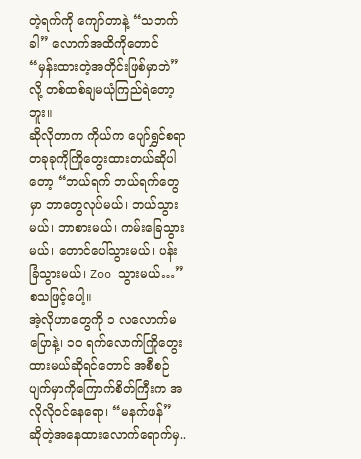တဲ့ရက်ကို ကျော်တာနဲ့ “သဘက်ခါ” လောက်အထိကိုတောင် “မှန်းထားတဲ့အတိုင်းဖြစ်မှာဘဲ” လို့ တစ်ထစ်ချမယုံကြည်ရဲတော့ဘူး။
ဆိုလိုတာက ကိုယ်က ပျော်ရွှင်စရာတခုခုကိုကြိုတွေးထားတယ်ဆိုပါတော့ “ဘယ်ရက် ဘယ်ရက်တွေမှာ ဘာတွေလုပ်မယ်၊ ဘယ်သွားမယ်၊ ဘာစားမယ်၊ ကမ်းခြေသွားမယ်၊ တောင်ပေါ်သွားမယ်၊ ပန်းခြံသွားမယ်၊ Zoo သွားမယ်…” စသဖြင့်ပေါ့။
အဲ့လိုဟာတွေကို ၁ လလောက်မပြောနဲ့၊ ၁၀ ရက်လောက်ကြိုတွေးထားမယ်ဆိုရင်တောင် အစီစဉ်ပျက်မှာကိုကြောက်စိတ်ကြီးက အလိုလိုဝင်နေရော၊ “မနက်ဖန်” ဆိုတဲ့အနေထားလောက်ရောက်မှ..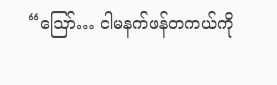“ဪ… ငါမနက်ဖန်တကယ်ကို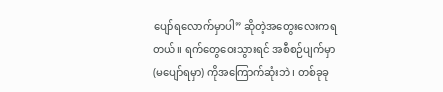ပျော်ရလောက်မှာပါ” ဆိုတဲ့အတွေးလေးကရတယ်။ ရက်တွေဝေးသွားရင် အစီစဉ်ပျက်မှာ(မပျော်ရမှာ) ကိုအကြောက်ဆုံးဘဲ၊ တစ်ခုခု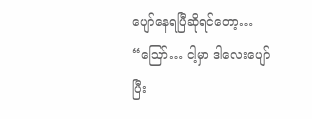ပျော်နေရပြီဆိုရင်တော့… “ဪ… ငါ့မှာ ဒါလေးပျော်ပြီး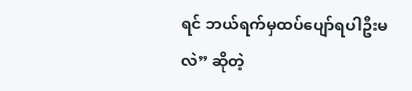ရင် ဘယ်ရက်မှထပ်ပျော်ရပါဦးမလဲ” ဆိုတဲ့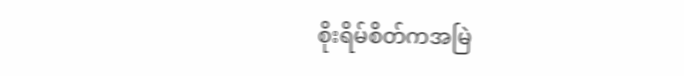စိုးရိမ်စိတ်ကအမြဲ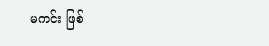မကင်း ဖြစ်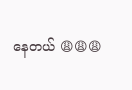နေတယ် 😩😩😩